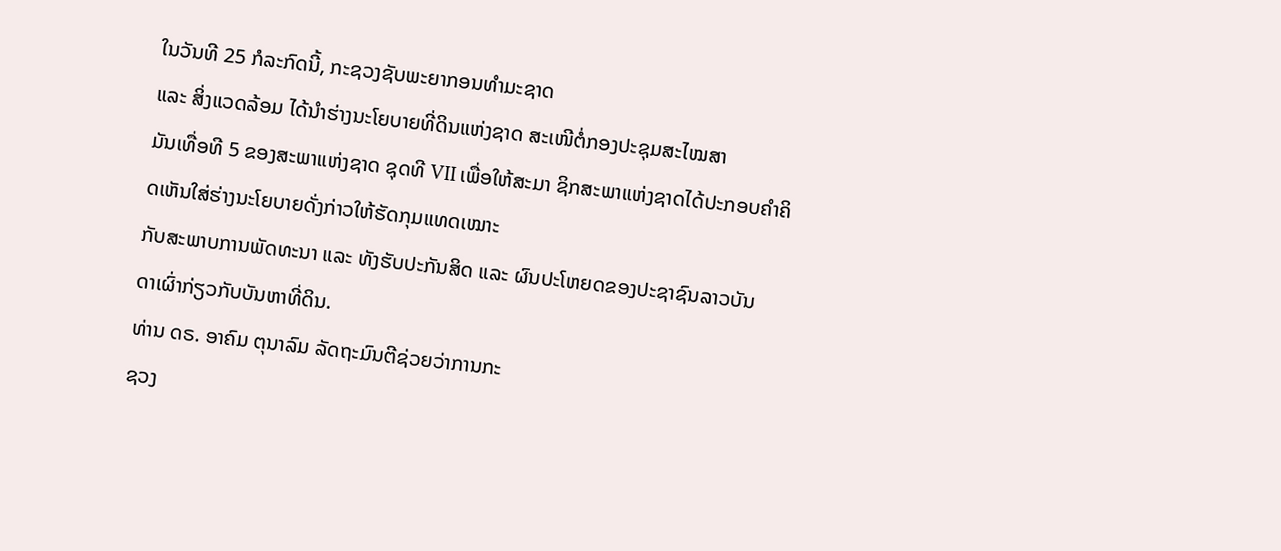ໃນວັນທີ 25 ກໍລະກົດນີ້, ກະຊວງຊັບພະຍາກອນທຳມະຊາດ
ແລະ ສິ່ງແວດລ້ອມ ໄດ້ນຳຮ່າງນະໂຍບາຍທີ່ດິນແຫ່ງຊາດ ສະເໜີຕໍ່ກອງປະຊຸມສະໄໝສາ
ມັນເທື່ອທີ 5 ຂອງສະພາແຫ່ງຊາດ ຊຸດທີ VII ເພື່ອໃຫ້ສະມາ ຊິກສະພາແຫ່ງຊາດໄດ້ປະກອບຄຳຄິດເຫັນໃສ່ຮ່າງນະໂຍບາຍດັ່ງກ່າວໃຫ້ຮັດກຸມແທດເໝາະ
ກັບສະພາບການພັດທະນາ ແລະ ທັງຮັບປະກັນສິດ ແລະ ຜົນປະໂຫຍດຂອງປະຊາຊົນລາວບັນ
ດາເຜົ່າກ່ຽວກັບບັນຫາທີ່ດິນ.
ທ່ານ ດຣ. ອາຄົມ ຕຸນາລົມ ລັດຖະມົນຕີຊ່ວຍວ່າການກະ
ຊວງ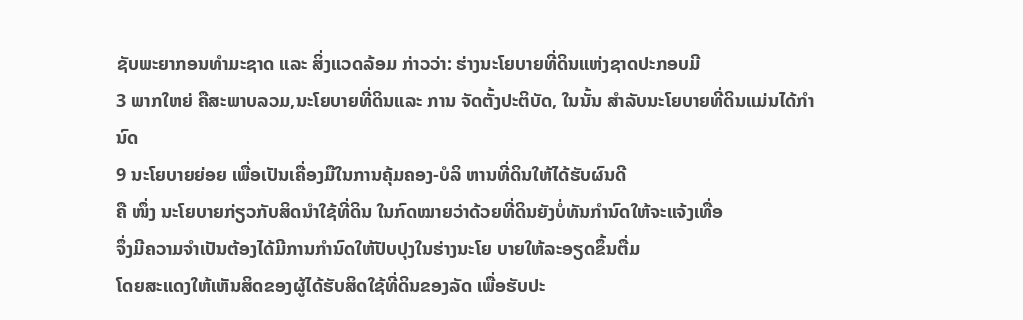ຊັບພະຍາກອນທຳມະຊາດ ແລະ ສິ່ງແວດລ້ອມ ກ່າວວ່າ: ຮ່າງນະໂຍບາຍທີ່ດິນແຫ່ງຊາດປະກອບມີ
3 ພາກໃຫຍ່ ຄືສະພາບລວມ,ນະໂຍບາຍທີ່ດິນແລະ ການ ຈັດຕັ້ງປະຕິບັດ, ໃນນັ້ນ ສຳລັບນະໂຍບາຍທີ່ດິນແມ່ນໄດ້ກຳນົດ
9 ນະໂຍບາຍຍ່ອຍ ເພື່ອເປັນເຄື່ອງມືໃນການຄຸ້ມຄອງ-ບໍລິ ຫານທີ່ດິນໃຫ້ໄດ້ຮັບຜົນດີ
ຄື ໜຶ່ງ ນະໂຍບາຍກ່ຽວກັບສິດນຳໃຊ້ທີ່ດິນ ໃນກົດໝາຍວ່າດ້ວຍທີ່ດິນຍັງບໍ່ທັນກຳນົດໃຫ້ຈະແຈ້ງເທື່ອ
ຈຶ່ງມີຄວາມຈຳເປັນຕ້ອງໄດ້ມີການກຳນົດໃຫ້ປັບປຸງໃນຮ່າງນະໂຍ ບາຍໃຫ້ລະອຽດຂຶ້ນຕື່ມ
ໂດຍສະແດງໃຫ້ເຫັນສິດຂອງຜູ້ໄດ້ຮັບສິດໃຊ້ທີ່ດິນຂອງລັດ ເພື່ອຮັບປະ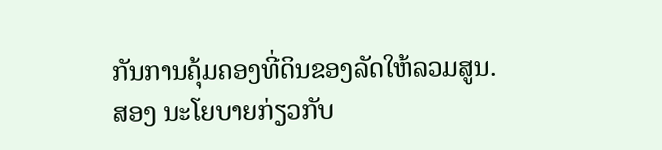ກັນການຄຸ້ມຄອງທີ່ດິນຂອງລັດໃຫ້ລວມສູນ.
ສອງ ນະໂຍບາຍກ່ຽວກັບ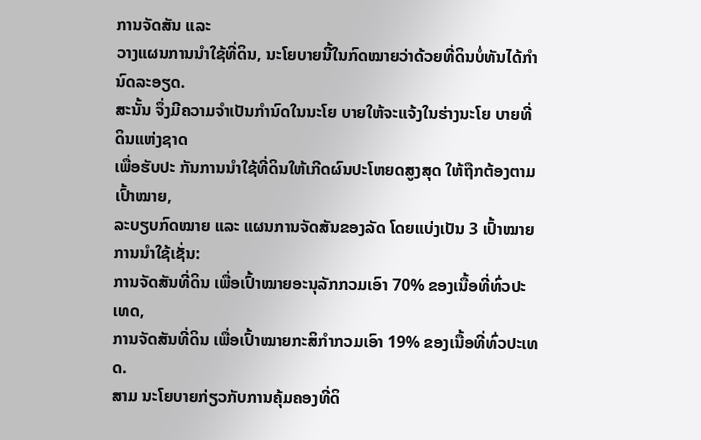ການຈັດສັນ ແລະ
ວາງແຜນການນຳໃຊ້ທີ່ດິນ, ນະໂຍບາຍນີ້ໃນກົດໝາຍວ່າດ້ວຍທີ່ດິນບໍ່ທັນໄດ້ກຳນົດລະອຽດ.
ສະນັ້ນ ຈຶ່ງມີຄວາມຈຳເປັນກຳນົດໃນນະໂຍ ບາຍໃຫ້ຈະແຈ້ງໃນຮ່າງນະໂຍ ບາຍທີ່ດິນແຫ່ງຊາດ
ເພື່ອຮັບປະ ກັນການນຳໃຊ້ທີ່ດິນໃຫ້ເກີດຜົນປະໂຫຍດສູງສຸດ ໃຫ້ຖືກຕ້ອງຕາມເປົ້າໝາຍ,
ລະບຽບກົດໝາຍ ແລະ ແຜນການຈັດສັນຂອງລັດ ໂດຍແບ່ງເປັນ 3 ເປົ້າໝາຍການນຳໃຊ້ເຊັ່ນ:
ການຈັດສັນທີ່ດິນ ເພື່ອເປົ້າໝາຍອະນຸລັກກວມເອົາ 70% ຂອງເນື້ອທີ່ທົ່ວປະເທດ,
ການຈັດສັນທີ່ດິນ ເພື່ອເປົ້າໝາຍກະສິກຳກວມເອົາ 19% ຂອງເນື້ອທີ່ທົ່ວປະເທດ.
ສາມ ນະໂຍບາຍກ່ຽວກັບການຄຸ້ມຄອງທີ່ດິ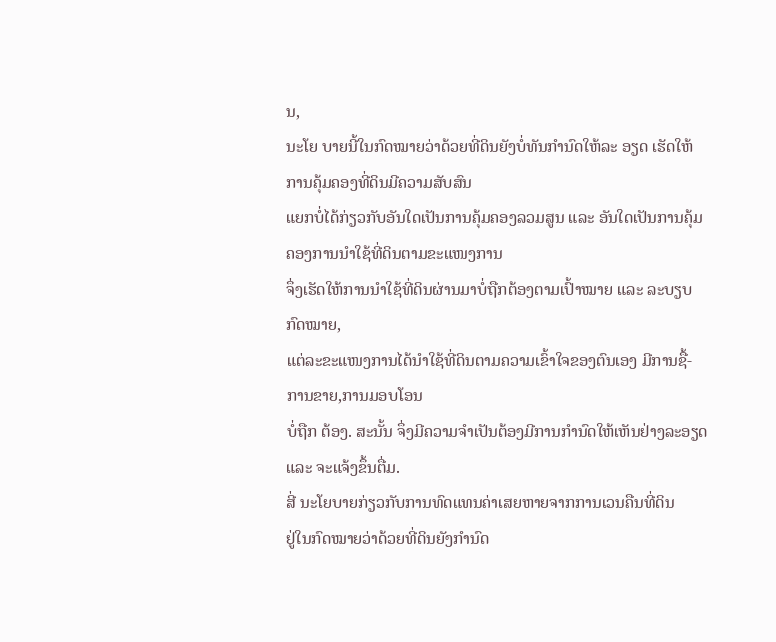ນ,
ນະໂຍ ບາຍນີ້ໃນກົດໝາຍວ່າດ້ວຍທີ່ດິນຍັງບໍ່ທັນກຳນົດໃຫ້ລະ ອຽດ ເຮັດໃຫ້ການຄຸ້ມຄອງທີ່ດິນມີຄວາມສັບສົນ
ແຍກບໍ່ໄດ້ກ່ຽວກັບອັນໃດເປັນການຄຸ້ມຄອງລວມສູນ ແລະ ອັນໃດເປັນການຄຸ້ມຄອງການນຳໃຊ້ທີ່ດິນຕາມຂະແໜງການ
ຈຶ່ງເຮັດໃຫ້ການນຳໃຊ້ທີ່ດິນຜ່ານມາບໍ່ຖືກຕ້ອງຕາມເປົ້າໝາຍ ແລະ ລະບຽບກົດໝາຍ,
ແຕ່ລະຂະແໜງການໄດ້ນຳໃຊ້ທີ່ດິນຕາມຄວາມເຂົ້າໃຈຂອງຕົນເອງ ມີການຊື້-ການຂາຍ,ການມອບໂອນ
ບໍ່ຖືກ ຕ້ອງ. ສະນັ້ນ ຈຶ່ງມີຄວາມຈຳເປັນຕ້ອງມີການກຳນົດໃຫ້ເຫັນຢ່າງລະອຽດ
ແລະ ຈະແຈ້ງຂຶ້ນຕື່ມ.
ສີ່ ນະໂຍບາຍກ່ຽວກັບການທົດແທນຄ່າເສຍຫາຍຈາກການເວນຄືນທີ່ດິນ
ຢູ່ໃນກົດໝາຍວ່າດ້ວຍທີ່ດິນຍັງກຳນົດ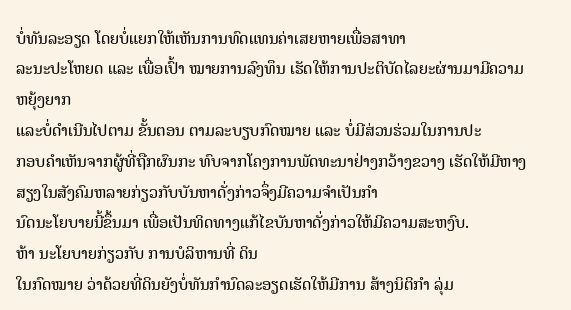ບໍ່ທັນລະອຽດ ໂດຍບໍ່ແຍກໃຫ້ເຫັນການທົດແທນຄ່າເສຍຫາຍເພື່ອສາທາ
ລະນະປະໂຫຍດ ແລະ ເພື່ອເປົ້າ ໝາຍການລົງທຶນ ເຮັດໃຫ້ການປະຕິບັດໄລຍະຜ່ານມາມີຄວາມຫຍຸ້ງຍາກ
ແລະບໍ່ດຳເນີນໄປຕາມ ຂັ້ນຕອນ ຕາມລະບຽບກົດໝາຍ ແລະ ບໍ່ມີສ່ວນຮ່ວມໃນການປະ
ກອບຄຳເຫັນຈາກຜູ້ທີ່ຖືກຜົນກະ ທົບຈາກໂຄງການພັດທະນາຢ່າງກວ້າງຂວາງ ເຮັດໃຫ້ມີຫາງສຽງໃນສັງຄົມຫລາຍກ່ຽວກັບບັນຫາດັ່ງກ່າວຈຶ່ງມີຄວາມຈຳເປັນກຳ
ນົດນະໂຍບາຍນີ້ຂຶ້ນມາ ເພື່ອເປັນທິດທາງແກ້ໄຂບັນຫາດັ່ງກ່າວໃຫ້ມີຄວາມສະຫງົບ.
ຫ້າ ນະໂຍບາຍກ່ຽວກັບ ການບໍລິຫານທີ່ ດິນ
ໃນກົດໝາຍ ວ່າດ້ວຍທີ່ດິນຍັງບໍ່ທັນກຳນົດລະອຽດເຮັດໃຫ້ມີການ ສ້າງນິຕິກຳ ລຸ່ມ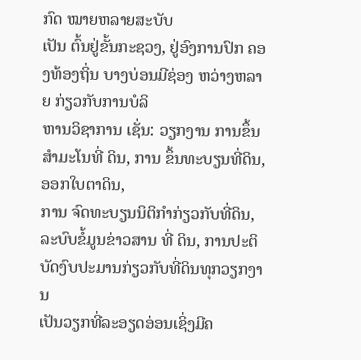ກົດ ໝາຍຫລາຍສະບັບ
ເປັນ ຕົ້ນຢູ່ຂັ້ນກະຊວງ, ຢູ່ອົງການປົກ ຄອງທ້ອງຖິ່ນ ບາງບ່ອນມີຊ່ອງ ຫວ່າງຫລາຍ ກ່ຽວກັບການບໍລິ
ຫານວິຊາການ ເຊັ່ນ: ວຽກງານ ການຂຶ້ນສຳມະໂນທີ່ ດິນ, ການ ຂຶ້ນທະບຽນທີ່ດິນ, ອອກໃບຕາດິນ,
ການ ຈົດທະບຽນນິຕິກຳກ່ຽວກັບທີ່ດິນ, ລະບົບຂໍ້ມູນຂ່າວສານ ທີ່ ດິນ, ການປະຕິບັດງົບປະມານກ່ຽວກັບທີ່ດິນທຸກວຽກງານ
ເປັນວຽກທີ່ລະອຽດອ່ອນເຊິ່ງມີຄ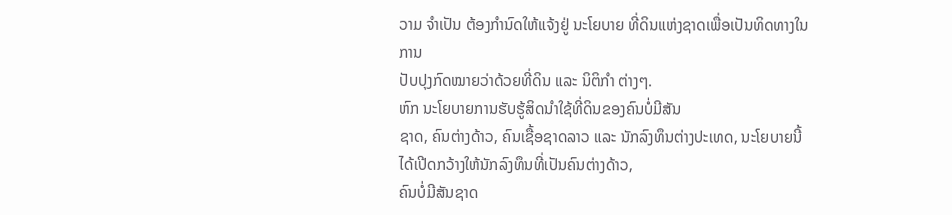ວາມ ຈຳເປັນ ຕ້ອງກຳນົດໃຫ້ແຈ້ງຢູ່ ນະໂຍບາຍ ທີ່ດິນແຫ່ງຊາດເພື່ອເປັນທິດທາງໃນການ
ປັບປຸງກົດໝາຍວ່າດ້ວຍທີ່ດິນ ແລະ ນິຕິກຳ ຕ່າງໆ.
ຫົກ ນະໂຍບາຍການຮັບຮູ້ສິດນຳໃຊ້ທີ່ດິນຂອງຄົນບໍ່ມີສັນ
ຊາດ, ຄົນຕ່າງດ້າວ, ຄົນເຊື້ອຊາດລາວ ແລະ ນັກລົງທຶນຕ່າງປະເທດ, ນະໂຍບາຍນີ້ໄດ້ເປີດກວ້າງໃຫ້ນັກລົງທຶນທີ່ເປັນຄົນຕ່າງດ້າວ,
ຄົນບໍ່ມີສັນຊາດ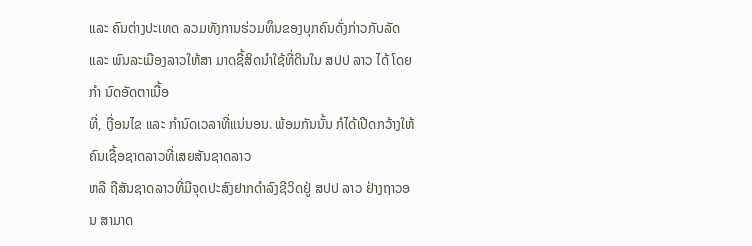ແລະ ຄົນຕ່າງປະເທດ ລວມທັງການຮ່ວມທຶນຂອງບຸກຄົນດັ່ງກ່າວກັບລັດ
ແລະ ພົນລະເມືອງລາວໃຫ້ສາ ມາດຊື້ສິດນຳໃຊ້ທີ່ດິນໃນ ສປປ ລາວ ໄດ້ ໂດຍກຳ ນົດອັດຕາເນື້ອ
ທີ່, ເງື່ອນໄຂ ແລະ ກຳນົດເວລາທີ່ແນ່ນອນ. ພ້ອມກັນນັ້ນ ກໍໄດ້ເປີດກວ້າງໃຫ້ຄົນເຊື້ອຊາດລາວທີ່ເສຍສັນຊາດລາວ
ຫລື ຖືສັນຊາດລາວທີ່ມີຈຸດປະສົງຢາກດຳລົງຊີວິດຢູ່ ສປປ ລາວ ຢ່າງຖາວອນ ສາມາດ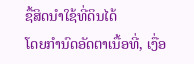ຊື້ສິດນຳໃຊ້ທີ່ດິນໄດ້
ໂດຍກຳນົດອັດຕາເນື້ອທີ່, ເງື່ອ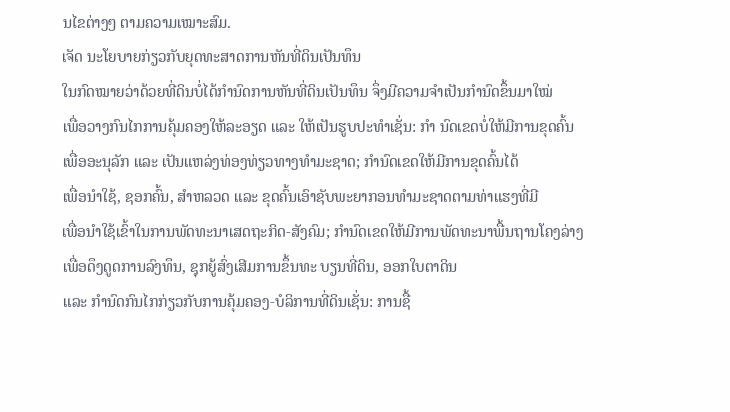ນໄຂຕ່າງໆ ຕາມຄວາມເໝາະສົມ.
ເຈັດ ນະໂຍບາຍກ່ຽວກັບຍຸດທະສາດການຫັນທີ່ດິນເປັນທຶນ
ໃນກົດໝາຍວ່າດ້ວຍທີ່ດິນບໍ່ໄດ້ກຳນົດການຫັນທີ່ດິນເປັນທຶນ ຈຶ່ງມີຄວາມຈຳເປັນກຳນົດຂຶ້ນມາໃໝ່
ເພື່ອວາງກົນໄກການຄຸ້ມຄອງໃຫ້ລະອຽດ ແລະ ໃຫ້ເປັນຮູບປະທຳເຊັ່ນ: ກຳ ນົດເຂດບໍ່ໃຫ້ມີການຂຸດຄົ້ນ
ເພື່ອອະນຸລັກ ແລະ ເປັນແຫລ່ງທ່ອງທ່ຽວທາງທຳມະຊາດ; ກຳນົດເຂດໃຫ້ມີການຂຸດຄົ້ນໄດ້
ເພື່ອນຳໃຊ້, ຊອກຄົ້ນ, ສຳຫລວດ ແລະ ຂຸດຄົ້ນເອົາຊັບພະຍາກອນທຳມະຊາດຕາມທ່າແຮງທີ່ມີ
ເພື່ອນຳໃຊ້ເຂົ້າໃນການພັດທະນາເສດຖະກິດ-ສັງຄົມ; ກຳນົດເຂດໃຫ້ມີການພັດທະນາພື້ນຖານໂຄງລ່າງ
ເພື່ອດຶງດູດການລົງທຶນ, ຊຸກຍູ້ສົ່ງເສີມການຂຶ້ນທະ ບຽນທີ່ດິນ, ອອກໃບຕາດິນ
ແລະ ກຳນົດກົນໄກກ່ຽວກັບການຄຸ້ມຄອງ-ບໍລິການທີ່ດິນເຊັ່ນ: ການຊື້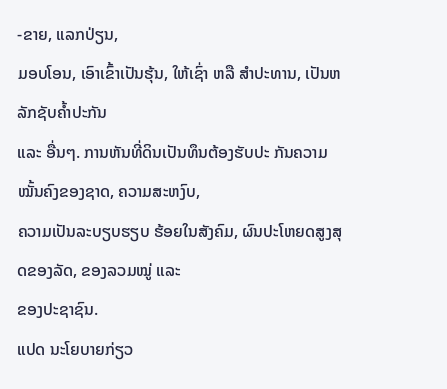-ຂາຍ, ແລກປ່ຽນ,
ມອບໂອນ, ເອົາເຂົ້າເປັນຮຸ້ນ, ໃຫ້ເຊົ່າ ຫລື ສຳປະທານ, ເປັນຫລັກຊັບຄ້ຳປະກັນ
ແລະ ອື່ນໆ. ການຫັນທີ່ດິນເປັນທຶນຕ້ອງຮັບປະ ກັນຄວາມໝັ້ນຄົງຂອງຊາດ, ຄວາມສະຫງົບ,
ຄວາມເປັນລະບຽບຮຽບ ຮ້ອຍໃນສັງຄົມ, ຜົນປະໂຫຍດສູງສຸດຂອງລັດ, ຂອງລວມໝູ່ ແລະ
ຂອງປະຊາຊົນ.
ແປດ ນະໂຍບາຍກ່ຽວ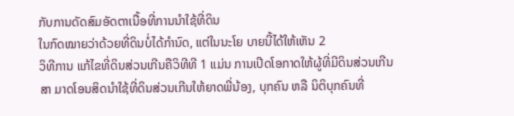ກັບການດັດສົມອັດຕາເນື້ອທີ່ການນຳໃຊ້ທີ່ດິນ
ໃນກົດໝາຍວ່າດ້ວຍທີ່ດິນບໍ່ໄດ້ກຳນົດ, ແຕ່ໃນນະໂຍ ບາຍນີ້ໄດ້ໃຫ້ເຫັນ 2
ວິທີການ ແກ້ໄຂທີ່ດິນສ່ວນເກີນຄືວິທີທີ 1 ແມ່ນ ການເປີດໂອກາດໃຫ້ຜູ້ທີ່ມີດິນສ່ວນເກີນ
ສາ ມາດໂອນສິດນຳໃຊ້ທີ່ດິນສ່ວນເກີນໃຫ້ຍາດພີ່ນ້ອງ, ບຸກຄົນ ຫລື ນິຕິບຸກຄົນທີ່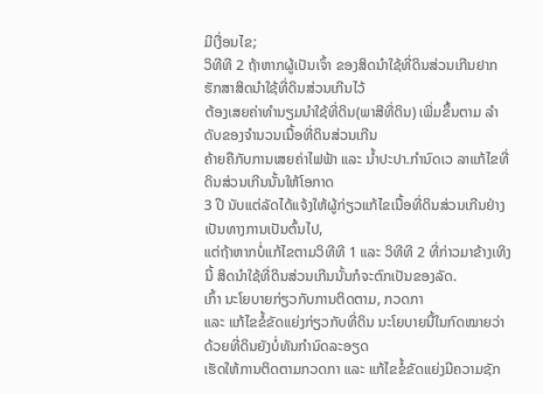ມີເງື່ອນໄຂ;
ວິທີທີ 2 ຖ້າຫາກຜູ້ເປັນເຈົ້າ ຂອງສິດນຳໃຊ້ທີ່ດິນສ່ວນເກີນຢາກຮັກສາສິດນຳໃຊ້ທີ່ດິນສ່ວນເກີນໄວ້
ຕ້ອງເສຍຄ່າທຳນຽມນຳໃຊ້ທີ່ດິນ(ພາສີທີ່ດິນ) ເພີ່ມຂຶ້ນຕາມ ລຳດັບຂອງຈຳນວນເນື້ອທີ່ດິນສ່ວນເກີນ
ຄ້າຍຄືກັບການເສຍຄ່າໄຟຟ້າ ແລະ ນ້ຳປະປາ.ກຳນົດເວ ລາແກ້ໄຂທີ່ດິນສ່ວນເກີນນັ້ນໃຫ້ໂອກາດ
3 ປີ ນັບແຕ່ລັດໄດ້ແຈ້ງໃຫ້ຜູ້ກ່ຽວແກ້ໄຂເນື້ອທີ່ດິນສ່ວນເກີນຢ່າງເປັນທາງການເປັນຕົ້ນໄປ,
ແຕ່ຖ້າຫາກບໍ່ແກ້ໄຂຕາມວິທີທີ 1 ແລະ ວິທີທີ 2 ທີ່ກ່າວມາຂ້າງເທິງນີ້ ສິດນຳໃຊ້ທີ່ດິນສ່ວນເກີນນັ້ນກໍຈະຕົກເປັນຂອງລັດ.
ເກົ້າ ນະໂຍບາຍກ່ຽວກັບການຕິດຕາມ, ກວດກາ
ແລະ ແກ້ໄຂຂໍ້ຂັດແຍ່ງກ່ຽວກັບທີ່ດິນ ນະໂຍບາຍນີ້ໃນກົດໝາຍວ່າດ້ວຍທີ່ດິນຍັງບໍ່ທັນກຳນົດລະອຽດ
ເຮັດໃຫ້ການຕິດຕາມກວດກາ ແລະ ແກ້ໄຂຂໍ້ຂັດແຍ່ງມີຄວາມຊັກ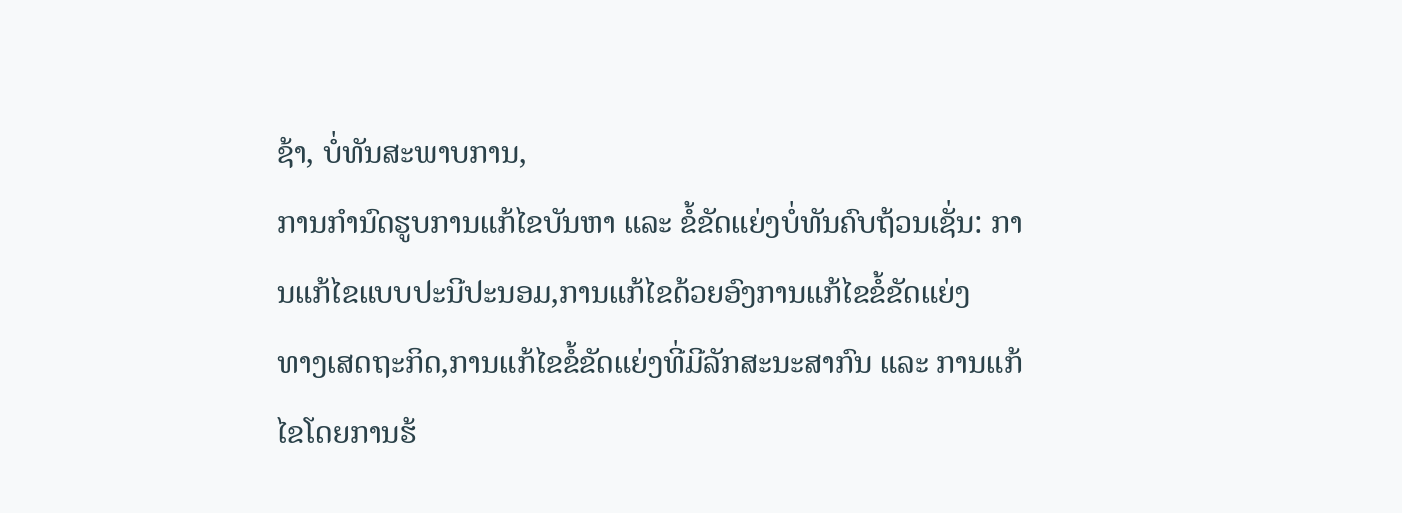ຊ້າ, ບໍ່ທັນສະພາບການ,
ການກຳນົດຮູບການແກ້ໄຂບັນຫາ ແລະ ຂໍ້ຂັດແຍ່ງບໍ່ທັນຄົບຖ້ວນເຊັ່ນ: ການແກ້ໄຂແບບປະນີປະນອມ,ການແກ້ໄຂດ້ວຍອົງການແກ້ໄຂຂໍ້ຂັດແຍ່ງ
ທາງເສດຖະກິດ,ການແກ້ໄຂຂໍ້ຂັດແຍ່ງທີ່ມີລັກສະນະສາກົນ ແລະ ການແກ້ໄຂໂດຍການຮ້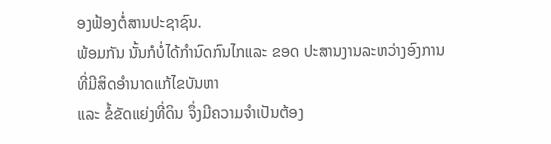ອງຟ້ອງຕໍ່ສານປະຊາຊົນ.
ພ້ອມກັນ ນັ້ນກໍບໍ່ໄດ້ກຳນົດກົນໄກແລະ ຂອດ ປະສານງານລະຫວ່າງອົງການທີ່ມີສິດອຳນາດແກ້ໄຂບັນຫາ
ແລະ ຂໍ້ຂັດແຍ່ງທີ່ດິນ ຈຶ່ງມີຄວາມຈຳເປັນຕ້ອງ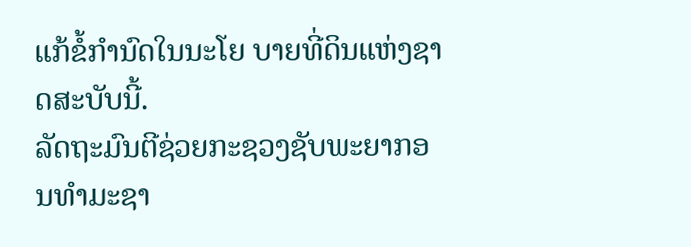ແກ້ຂໍ້ກຳນົດໃນນະໂຍ ບາຍທີ່ດິນແຫ່ງຊາດສະບັບນີ້.
ລັດຖະມົນຕີຊ່ວຍກະຊວງຊັບພະຍາກອນທຳມະຊາ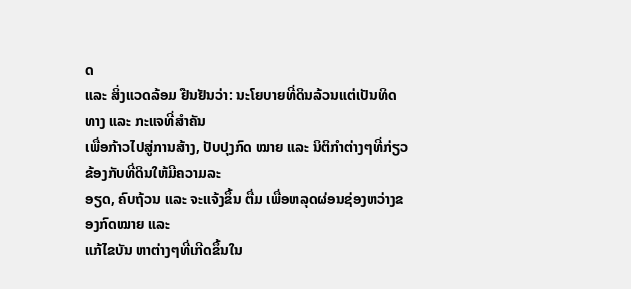ດ
ແລະ ສິ່ງແວດລ້ອມ ຢືນຢັນວ່າ: ນະໂຍບາຍທີ່ດິນລ້ວນແຕ່ເປັນທິດທາງ ແລະ ກະແຈທີ່ສຳຄັນ
ເພື່ອກ້າວໄປສູ່ການສ້າງ, ປັບປຸງກົດ ໝາຍ ແລະ ນິຕິກຳຕ່າງໆທີ່ກ່ຽວ ຂ້ອງກັບທີ່ດິນໃຫ້ມີຄວາມລະ
ອຽດ, ຄົບຖ້ວນ ແລະ ຈະແຈ້ງຂຶ້ນ ຕື່ມ ເພື່ອຫລຸດຜ່ອນຊ່ອງຫວ່າງຂອງກົດໝາຍ ແລະ
ແກ້ໄຂບັນ ຫາຕ່າງໆທີ່ເກີດຂຶ້ນໃນ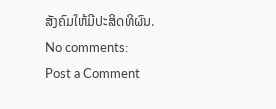ສັງຄົມໃຫ້ມີປະສິດທິຜົນ.
No comments:
Post a Comment